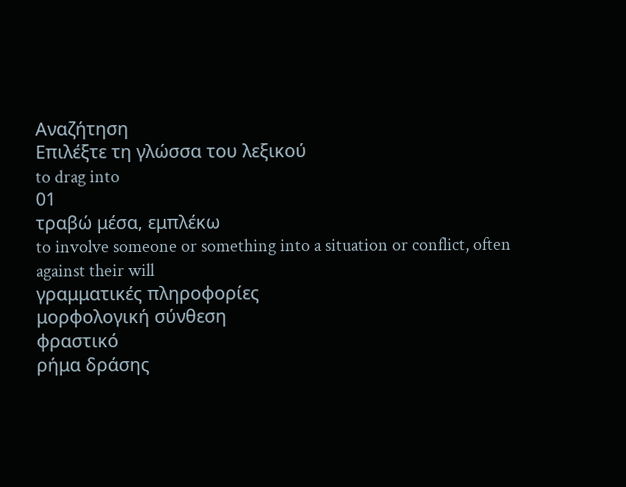Αναζήτηση
Επιλέξτε τη γλώσσα του λεξικού
to drag into
01
τραβώ μέσα, εμπλέκω
to involve someone or something into a situation or conflict, often against their will
γραμματικές πληροφορίες
μορφολογική σύνθεση
φραστικό
ρήμα δράσης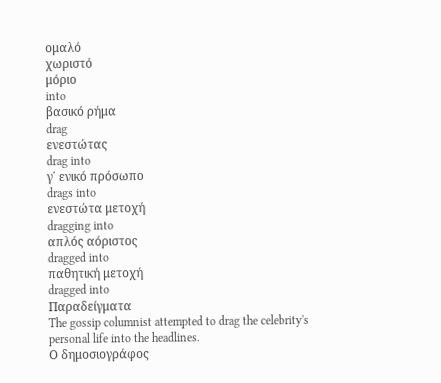ομαλό
χωριστό
μόριο
into
βασικό ρήμα
drag
ενεστώτας
drag into
γ΄ ενικό πρόσωπο
drags into
ενεστώτα μετοχή
dragging into
απλός αόριστος
dragged into
παθητική μετοχή
dragged into
Παραδείγματα
The gossip columnist attempted to drag the celebrity's personal life into the headlines.
Ο δημοσιογράφος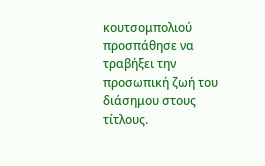κουτσομπολιού προσπάθησε να τραβήξει την προσωπική ζωή του διάσημου στους τίτλους.